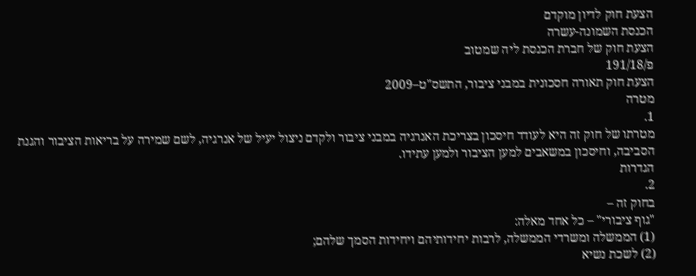הצעת חוק לדיון מוקדם
הכנסת השמונה-עשרה
הצעת חוק של חברת הכנסת ליה שמטוב
פ/191/18
הצעת חוק תאורה חסכונית במבני ציבור, התשס"ט–2009
מטרה
1.
מטרתו של חוק זה היא לעודד חיסכון בצריכת האנרגיה במבני ציבור ולקדם ניצול יעיל של אנרגיה, לשם שמירה על בריאות הציבור והגנת הסביבה, וחיסכון במשאבים למען הציבור ולמען עתידו.
הגדרות
2.
בחוק זה –
"גוף ציבורי" – כל אחד מאלה:
(1) הממשלה ומשרדי הממשלה, לרבות יחידותיהם ויחידות הסמך שלהם;
(2) לשכת נשיא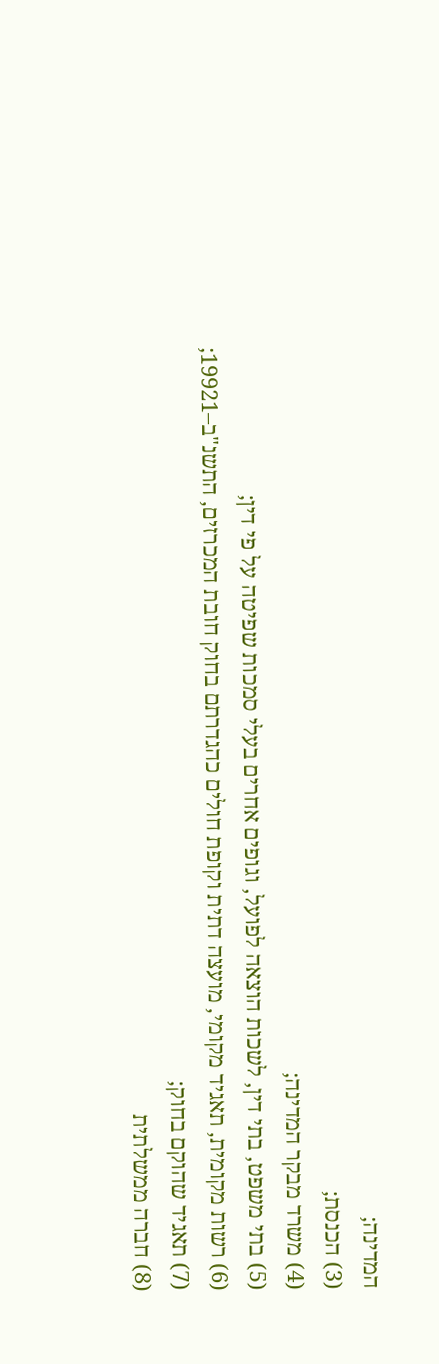המדינה;
(3) הכנסת;
(4) משרד מבקר המדינה;
(5) בתי משפט, בתי דין, לשכות הוצאה לפועל, וגופים אחרים בעלי סמכות שפיטה על פי דין;
(6) רשות מקומית, תאגיד מקומי, מועצה דתית וקופת חולים כהגדרתם בחוק חובת המכרזים, התשנ"ב–19921;
(7) תאגיד שהוקם בחוק;
(8) חברה ממשלתית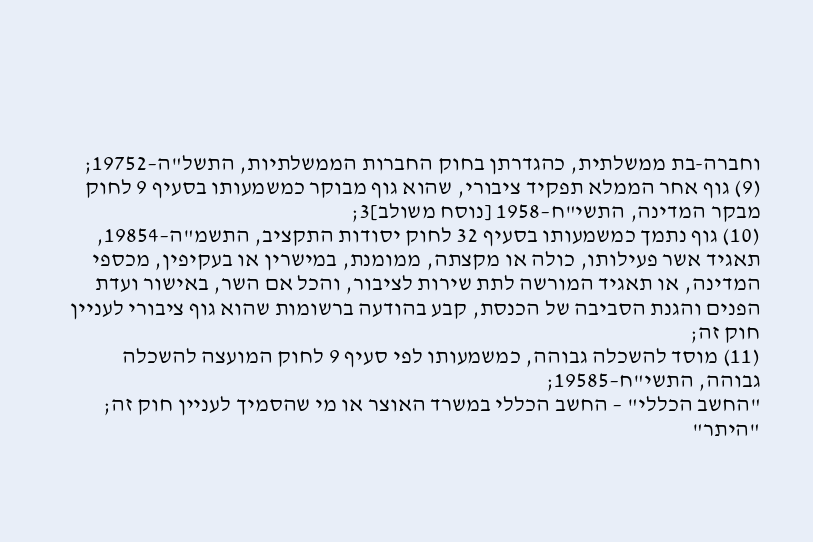וחברה-בת ממשלתית, כהגדרתן בחוק החברות הממשלתיות, התשל"ה–19752;
(9) גוף אחר הממלא תפקיד ציבורי, שהוא גוף מבוקר כמשמעותו בסעיף 9 לחוק מבקר המדינה, התשי"ח–1958 [נוסח משולב]3;
(10) גוף נתמך כמשמעותו בסעיף 32 לחוק יסודות התקציב, התשמ"ה–19854, תאגיד אשר פעילותו, כולה או מקצתה, ממומנת, במישרין או בעקיפין, מכספי המדינה, או תאגיד המורשה לתת שירות לציבור, והכל אם השר, באישור ועדת הפנים והגנת הסביבה של הכנסת, קבע בהודעה ברשומות שהוא גוף ציבורי לעניין חוק זה;
(11) מוסד להשכלה גבוהה, כמשמעותו לפי סעיף 9 לחוק המועצה להשכלה גבוהה, התשי"ח–19585;
"החשב הכללי" – החשב הכללי במשרד האוצר או מי שהסמיך לעניין חוק זה;
"היתר"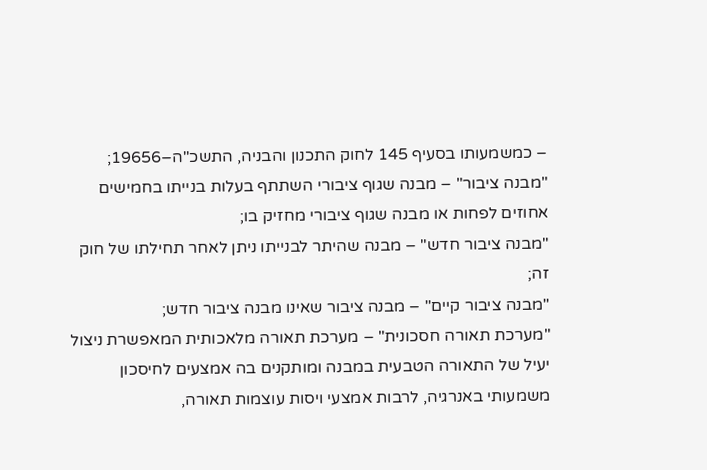– כמשמעותו בסעיף 145 לחוק התכנון והבניה, התשכ"ה–19656;
"מבנה ציבור" – מבנה שגוף ציבורי השתתף בעלות בנייתו בחמישים אחוזים לפחות או מבנה שגוף ציבורי מחזיק בו;
"מבנה ציבור חדש" – מבנה שהיתר לבנייתו ניתן לאחר תחילתו של חוק זה;
"מבנה ציבור קיים" – מבנה ציבור שאינו מבנה ציבור חדש;
"מערכת תאורה חסכונית" – מערכת תאורה מלאכותית המאפשרת ניצול יעיל של התאורה הטבעית במבנה ומותקנים בה אמצעים לחיסכון משמעותי באנרגיה, לרבות אמצעי ויסות עוצמות תאורה,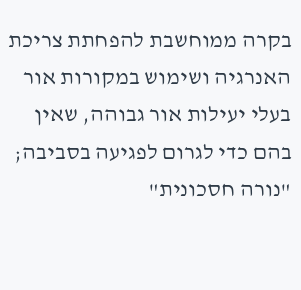בקרה ממוחשבת להפחתת צריכת האנרגיה ושימוש במקורות אור בעלי יעילות אור גבוהה, שאין בהם כדי לגרום לפגיעה בסביבה;
"נורה חסכונית"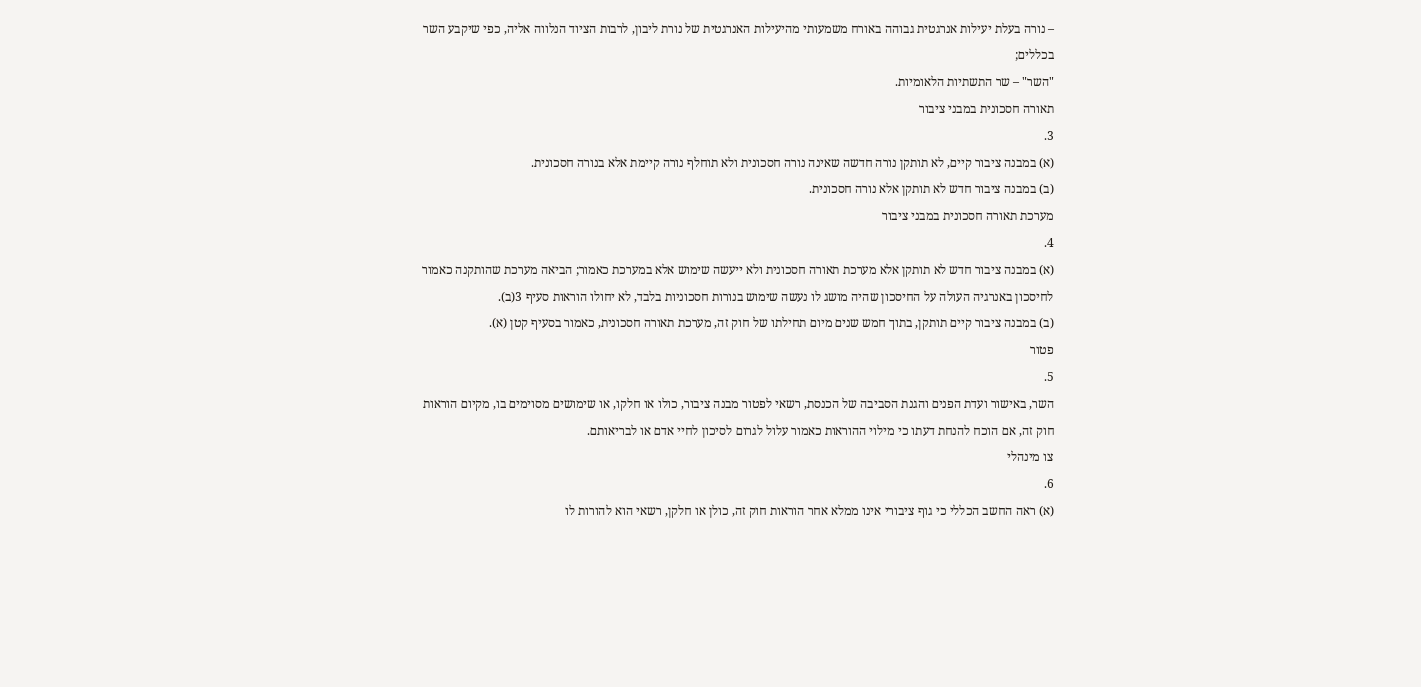– נורה בעלת יעילות אנרגטית גבוהה באורח משמעותי מהיעילות האנרגטית של נורת ליבון, לרבות הציוד הנלווה אליה, כפי שיקבע השר בכללים;
"השר" – שר התשתיות הלאומיות.
תאורה חסכונית במבני ציבור
3.
(א) במבנה ציבור קיים, לא תותקן נורה חדשה שאינה נורה חסכונית ולא תוחלף נורה קיימת אלא בנורה חסכונית.
(ב) במבנה ציבור חדש לא תותקן אלא נורה חסכונית.
מערכת תאורה חסכונית במבני ציבור
4.
(א) במבנה ציבור חדש לא תותקן אלא מערכת תאורה חסכונית ולא ייעשה שימוש אלא במערכת כאמור; הביאה מערכת שהותקנה כאמור לחיסכון באנרגיה העולה על החיסכון שהיה מושג לו נעשה שימוש בנורות חסכוניות בלבד, לא יחולו הוראות סעיף 3(ב).
(ב) במבנה ציבור קיים תותקן, בתוך חמש שנים מיום תחילתו של חוק זה, מערכת תאורה חסכונית, כאמור בסעיף קטן (א).
פטור
5.
השר, באישור ועדת הפנים והגנת הסביבה של הכנסת, רשאי לפטור מבנה ציבור, כולו או חלקו, או שימושים מסוימים בו, מקיום הוראות חוק זה, אם הוכח להנחת דעתו כי מילוי ההוראות כאמור עלול לגרום לסיכון לחיי אדם או לבריאותם.
צו מינהלי
6.
(א) ראה החשב הכללי כי גוף ציבורי אינו ממלא אחר הוראות חוק זה, כולן או חלקן, רשאי הוא להורות לו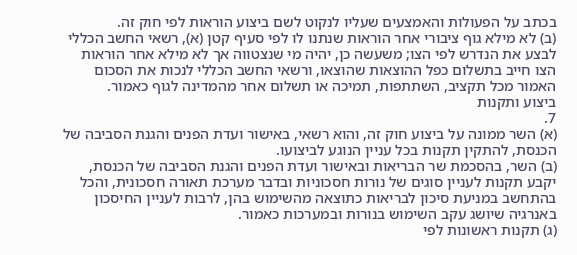בכתב על הפעולות והאמצעים שעליו לנקוט לשם ביצוע הוראות לפי חוק זה.
(ב) לא מילא גוף ציבורי אחר הוראות שנתנו לו לפי סעיף קטן (א), רשאי החשב הכללי לבצע את הנדרש לפי הצו; משעשה כן, יהיה מי שנצטווה אך לא מילא אחר הוראות הצו חייב בתשלום כפל ההוצאות שהוצאו, ורשאי החשב הכללי לנכות את הסכום האמור מכל תקציב, השתתפות, תמיכה או תשלום אחר מהמדינה לגוף כאמור.
ביצוע ותקנות
7.
(א) השר ממונה על ביצוע חוק זה, והוא רשאי, באישור ועדת הפנים והגנת הסביבה של הכנסת, להתקין תקנות בכל עניין הנוגע לביצועו.
(ב) השר, בהסכמת שר הבריאות ובאישור ועדת הפנים והגנת הסביבה של הכנסת, יקבע תקנות לעניין סוגים של נורות חסכוניות ובדבר מערכת תאורה חסכונית, והכל בהתחשב במניעת סיכון לבריאות כתוצאה מהשימוש בהן, לרבות לעניין החיסכון באנרגיה שיושג עקב השימוש בנורות ובמערכות כאמור.
(ג) תקנות ראשונות לפי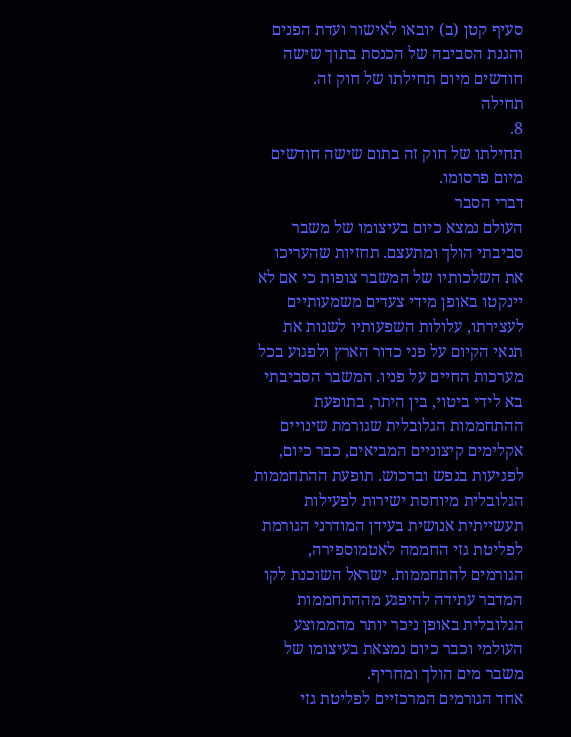סעיף קטן (ב) יובאו לאישור ועדת הפנים והגנת הסביבה של הכנסת בתוך שישה חודשים מיום תחילתו של חוק זה.
תחילה
8.
תחילתו של חוק זה בתום שישה חודשים מיום פרסומו.
דברי הסבר
העולם נמצא כיום בעיצומו של משבר סביבתי הולך ומתעצם. תחזיות שהעריכו את השלכותיו של המשבר צופות כי אם לא יינקטו באופן מידי צעדים משמעותיים לעצירתו, עלולות השפעותיו לשנות את תנאי הקיום על פני כדור הארץ ולפגוע בכל מערכות החיים על פניו. המשבר הסביבתי בא לידי ביטוי, בין היתר, בתופעת ההתחממות הגלובלית שגורמת שינויים אקלימים קיצוניים המביאים, כבר כיום, לפגיעות בנפש וברכוש. תופעת ההתחממות הגלובלית מיוחסת ישירות לפעילות תעשייתית אנושית בעידן המודרני הגורמת לפליטת גזי החממה לאטמוספירה, הגורמים להתחממות. ישראל השוכנת לקו המדבר עתידה להיפגע מההתחממות הגלובלית באופן ניכר יותר מהממוצע העולמי וכבר כיום נמצאת בעיצומו של משבר מים הולך ומחריף.
אחד הגורמים המרכזיים לפליטת גזי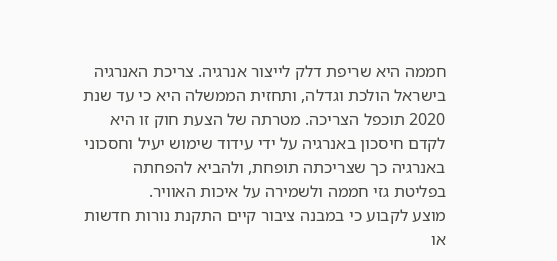חממה היא שריפת דלק לייצור אנרגיה. צריכת האנרגיה בישראל הולכת וגדלה, ותחזית הממשלה היא כי עד שנת 2020 תוכפל הצריכה. מטרתה של הצעת חוק זו היא לקדם חיסכון באנרגיה על ידי עידוד שימוש יעיל וחסכוני באנרגיה כך שצריכתה תופחת, ולהביא להפחתה בפליטת גזי חממה ולשמירה על איכות האוויר.
מוצע לקבוע כי במבנה ציבור קיים התקנת נורות חדשות או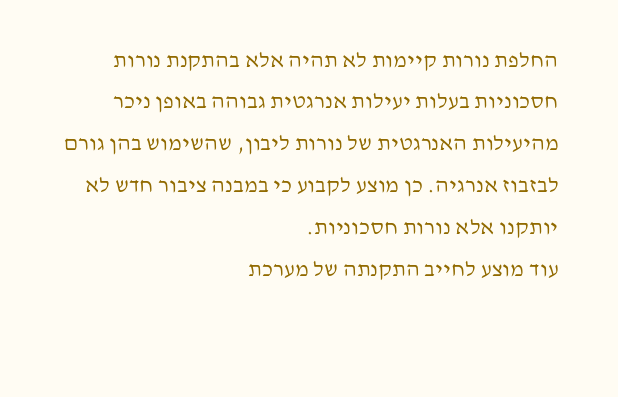החלפת נורות קיימות לא תהיה אלא בהתקנת נורות חסכוניות בעלות יעילות אנרגטית גבוהה באופן ניכר מהיעילות האנרגטית של נורות ליבון, שהשימוש בהן גורם לבזבוז אנרגיה. כן מוצע לקבוע כי במבנה ציבור חדש לא יותקנו אלא נורות חסכוניות.
עוד מוצע לחייב התקנתה של מערכת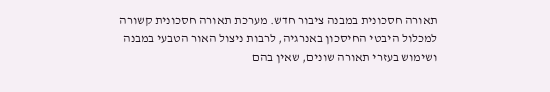תאורה חסכונית במבנה ציבור חדש. מערכת תאורה חסכונית קשורה למכלול היבטי החיסכון באנרגיה, לרבות ניצול האור הטבעי במבנה ושימוש בעזרי תאורה שונים, שאין בהם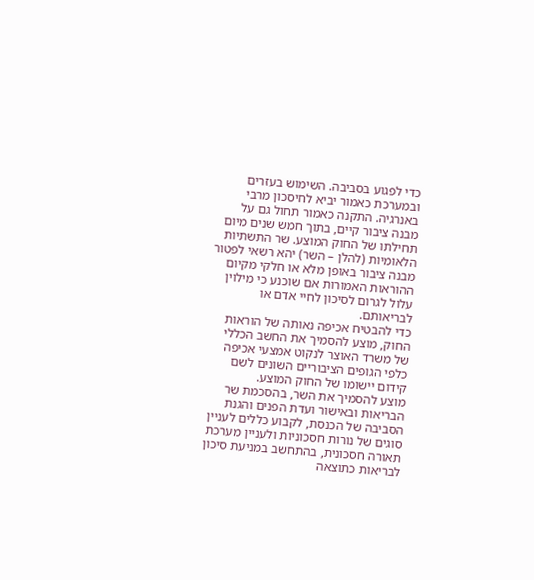כדי לפגוע בסביבה. השימוש בעזרים ובמערכת כאמור יביא לחיסכון מרבי באנרגיה. התקנה כאמור תחול גם על מבנה ציבור קיים, בתוך חמש שנים מיום תחילתו של החוק המוצע. שר התשתיות הלאומיות (להלן – השר) יהא רשאי לפטור מבנה ציבור באופן מלא או חלקי מקיום ההוראות האמורות אם שוכנע כי מילוין עלול לגרום לסיכון לחיי אדם או לבריאותם.
כדי להבטיח אכיפה נאותה של הוראות החוק, מוצע להסמיך את החשב הכללי של משרד האוצר לנקוט אמצעי אכיפה כלפי הגופים הציבוריים השונים לשם קידום יישומו של החוק המוצע.
מוצע להסמיך את השר, בהסכמת שר הבריאות ובאישור ועדת הפנים והגנת הסביבה של הכנסת, לקבוע כללים לעניין סוגים של נורות חסכוניות ולעניין מערכת תאורה חסכונית, בהתחשב במניעת סיכון לבריאות כתוצאה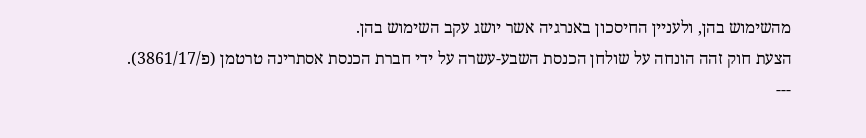מהשימוש בהן, ולעניין החיסכון באנרגיה אשר יושג עקב השימוש בהן.
הצעת חוק זהה הונחה על שולחן הכנסת השבע-עשרה על ידי חברת הכנסת אסתרינה טרטמן (פ/3861/17).
---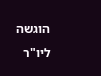הוגשה ליו"ר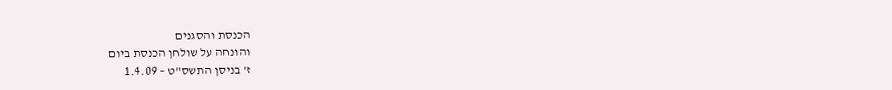הכנסת והסגנים
והונחה על שולחן הכנסת ביום
ז' בניסן התשס"ט – 1.4.09